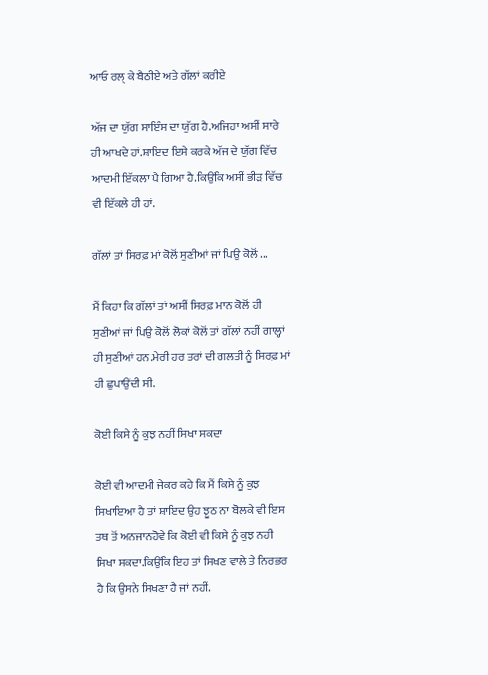ਆਓ ਰਲ੍ ਕੇ ਬੈਠੀਏ ਅਤੇ ਗੱਲਾਂ ਕਰੀਏ

ਅੱਜ ਦਾ ਯੁੱਗ ਸਾਇੰਸ ਦਾ ਯੁੱਗ ਹੈ.ਅਜਿਹਾ ਅਸੀਂ ਸਾਰੇ ਹੀ ਆਖਦੇ ਹਾਂ.ਸ਼ਾਇਦ ਇਸੇ ਕਰਕੇ ਅੱਜ ਦੇ ਯੁੱਗ ਵਿੱਚ ਆਦਮੀ ਇੱਕਲਾ ਪੈ ਗਿਆ ਹੈ.ਕਿਉਂਕਿ ਅਸੀਂ ਭੀੜ ਵਿੱਚ ਵੀ ਇੱਕਲੇ ਹੀ ਹਾਂ.

ਗੱਲਾਂ ਤਾਂ ਸਿਰਫ਼ ਮਾਂ ਕੋਲੋਂ ਸੁਣੀਆਂ ਜਾਂ ਪਿਉ ਕੋਲੋਂ ...

ਮੈਂ ਕਿਹਾ ਕਿ ਗੱਲਾਂ ਤਾਂ ਅਸੀਂ ਸਿਰਫ਼ ਮਾਨ ਕੋਲੋਂ ਹੀ ਸੁਣੀਆਂ ਜਾਂ ਪਿਉ ਕੋਲੋਂ ਲੋਕਾਂ ਕੋਲੋਂ ਤਾਂ ਗੱਲਾਂ ਨਹੀਂ ਗਾਲ੍ਹਾਂ ਹੀ ਸੁਣੀਆਂ ਹਨ.ਮੇਰੀ ਹਰ ਤਰਾਂ ਦੀ ਗਲਤੀ ਨੂੰ ਸਿਰਫ਼ ਮਾਂ ਹੀ ਛੁਪਾਉਂਦੀ ਸੀ.

ਕੋਈ ਕਿਸੇ ਨੂੰ ਕੁਝ ਨਹੀਂ ਸਿਖਾ ਸਕਦਾ

ਕੋਈ ਵੀ ਆਦਮੀ ਜੇਕਰ ਕਹੇ ਕਿ ਮੈਂ ਕਿਸੇ ਨੂੰ ਕੁਝ ਸਿਖਾਇਆ ਹੈ ਤਾਂ ਸ਼ਾਇਦ ਉਹ ਝੂਠ ਨਾ ਬੋਲਕੇ ਵੀ ਇਸ ਤਥ ਤੋਂ ਅਨਜਾਨਹੋਵੇ ਕਿ ਕੋਈ ਵੀ ਕਿਸੇ ਨੂੰ ਕੁਝ ਨਹੀ ਸਿਖਾ ਸਕਦਾ.ਕਿਉਂਕਿ ਇਹ ਤਾਂ ਸਿਖਣ ਵਾਲੇ ਤੇ ਨਿਰਭਰ ਹੈ ਕਿ ਉਸਨੇ ਸਿਖਣਾ ਹੈ ਜਾਂ ਨਹੀਂ.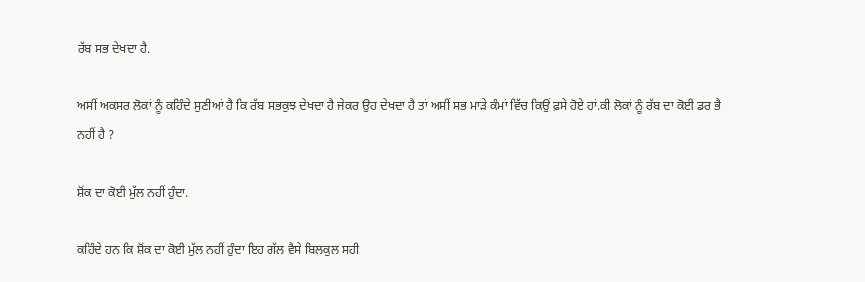ਰੱਬ ਸਭ ਦੇਖਦਾ ਹੈ.

ਅਸੀਂ ਅਕਸਰ ਲੋਕਾਂ ਨੂੰ ਕਹਿੰਦੇ ਸੁਣੀਆਂ ਹੈ ਕਿ ਰੱਬ ਸਭਕੁਝ ਦੇਖਦਾ ਹੈ ਜੇਕਰ ਉਹ ਦੇਖਦਾ ਹੈ ਤਾਂ ਅਸੀਂ ਸਭ ਮਾੜੇ ਕੰਮਾਂ ਵਿੱਚ ਕਿਉਂ ਫ਼ਸੇ ਹੋਏ ਹਾਂ.ਕੀ ਲੋਕਾਂ ਨੂੰ ਰੱਬ ਦਾ ਕੋਈ ਡਰ ਭੈ ਨਹੀਂ ਹੈ ?

ਸ਼ੋਂਕ ਦਾ ਕੋਈ ਮੁੱਲ ਨਹੀਂ ਹੁੰਦਾ.

ਕਹਿੰਦੇ ਹਨ ਕਿ ਸ਼ੋਂਕ ਦਾ ਕੋਈ ਮੁੱਲ ਨਹੀਂ ਹੁੰਦਾ ਇਹ ਗੱਲ ਵੈਸੇ ਬਿਲਕੁਲ ਸਹੀ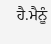ਹੈ.ਮੈਨੂੰ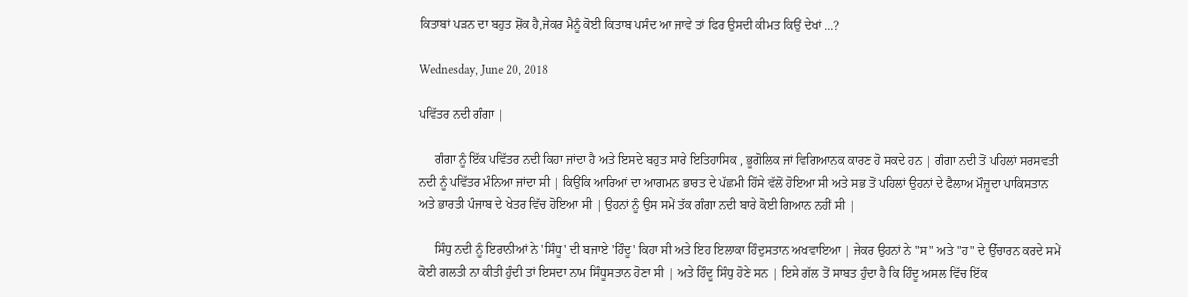ਕਿਤਾਬਾਂ ਪੜਨ ਦਾ ਬਹੁਤ ਸ਼ੋਂਕ ਹੈ,ਜੇਕਰ ਮੈਨੂੰ ਕੋਈ ਕਿਤਾਬ ਪਸੰਦ ਆ ਜਾਵੇ ਤਾਂ ਫਿਰ ਉਸਦੀ ਕੀਮਤ ਕਿਉਂ ਦੇਖਾਂ ...?

Wednesday, June 20, 2018

ਪਵਿੱਤਰ ਨਦੀ ਗੰਗਾ |

     ਗੰਗਾ ਨੂੰ ਇੱਕ ਪਵਿੱਤਰ ਨਦੀ ਕਿਹਾ ਜਾਂਦਾ ਹੈ ਅਤੇ ਇਸਦੇ ਬਹੁਤ ਸਾਰੇ ਇਤਿਹਾਸਿਕ , ਭੂਗੋਲਿਕ ਜਾਂ ਵਿਗਿਆਨਕ ਕਾਰਣ ਹੋ ਸਕਦੇ ਹਨ | ਗੰਗਾ ਨਦੀ ਤੋਂ ਪਹਿਲਾਂ ਸਰਸਵਤੀ ਨਦੀ ਨੂੰ ਪਵਿੱਤਰ ਮੰਨਿਆ ਜਾਂਦਾ ਸੀ | ਕਿਉਂਕਿ ਆਰਿਆਂ ਦਾ ਆਗਮਨ ਭਾਰਤ ਦੇ ਪੱਛਮੀ ਹਿੱਸੇ ਵੱਲੋਂ ਹੋਇਆ ਸੀ ਅਤੇ ਸਭ ਤੋਂ ਪਹਿਲਾਂ ਉਹਨਾਂ ਦੇ ਫੈਲਾਅ ਮੌਜ਼ੂਦਾ ਪਾਕਿਸਤਾਨ ਅਤੇ ਭਾਰਤੀ ਪੰਜਾਬ ਦੇ ਖੇਤਰ ਵਿੱਚ ਹੋਇਆ ਸੀ | ਉਹਨਾਂ ਨੂੰ ਉਸ ਸਮੇਂ ਤੱਕ ਗੰਗਾ ਨਦੀ ਬਾਰੇ ਕੋਈ ਗਿਆਨ ਨਹੀਂ ਸੀ |

     ਸਿੰਧੁ ਨਦੀ ਨੂੰ ਇਰਾਨੀਆਂ ਨੇ 'ਸਿੰਧੂ' ਦੀ ਬਜਾਏ 'ਹਿੰਦੂ' ਕਿਹਾ ਸੀ ਅਤੇ ਇਹ ਇਲਾਕਾ ਹਿੰਦੁਸਤਾਨ ਅਖਵਾਇਆ | ਜੇਕਰ ਉਹਨਾਂ ਨੇ "ਸ" ਅਤੇ "ਹ" ਦੇ ਉੱਚਾਰਨ ਕਰਦੇ ਸਮੇਂ ਕੋਈ ਗਲਤੀ ਨਾ ਕੀਤੀ ਹੁੰਦੀ ਤਾਂ ਇਸਦਾ ਨਾਮ ਸਿੰਧੂਸਤਾਨ ਹੋਣਾ ਸੀ | ਅਤੇ ਹਿੰਦੂ ਸਿੰਧੁ ਹੋਣੇ ਸਨ | ਇਸੇ ਗੱਲ ਤੋਂ ਸਾਬਤ ਹੁੰਦਾ ਹੈ ਕਿ ਹਿੰਦੂ ਅਸਲ ਵਿੱਚ ਇੱਕ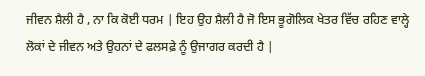ਜੀਵਨ ਸ਼ੈਲੀ ਹੈ , ਨਾ ਕਿ ਕੋਈ ਧਰਮ | ਇਹ ਉਹ ਸ਼ੈਲੀ ਹੈ ਜੋ ਇਸ ਭੂਗੋਲਿਕ ਖੇਤਰ ਵਿੱਚ ਰਹਿਣ ਵਾਲ੍ਹੇ ਲੋਕਾਂ ਦੇ ਜੀਵਨ ਅਤੇ ਉਹਨਾਂ ਦੇ ਫਲਸਫ਼ੇ ਨੂੰ ਉਜਾਗਰ ਕਰਦੀ ਹੈ |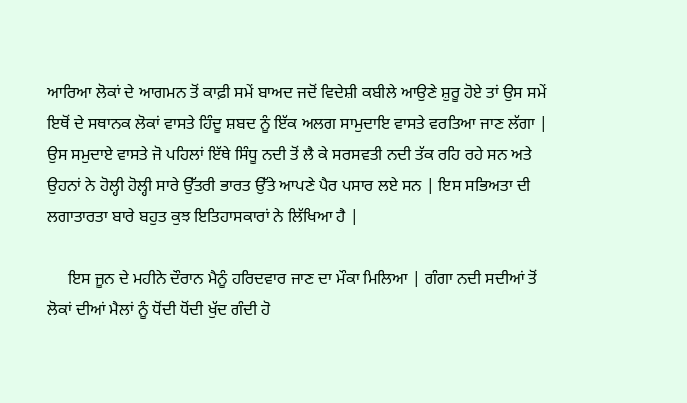ਆਰਿਆ ਲੋਕਾਂ ਦੇ ਆਗਮਨ ਤੋਂ ਕਾਫ਼ੀ ਸਮੇਂ ਬਾਅਦ ਜਦੋਂ ਵਿਦੇਸ਼ੀ ਕਬੀਲੇ ਆਉਣੇ ਸ਼ੁਰੂ ਹੋਏ ਤਾਂ ਉਸ ਸਮੇਂ ਇਥੋਂ ਦੇ ਸਥਾਨਕ ਲੋਕਾਂ ਵਾਸਤੇ ਹਿੰਦੂ ਸ਼ਬਦ ਨੂੰ ਇੱਕ ਅਲਗ ਸਾਮੁਦਾਇ ਵਾਸਤੇ ਵਰਤਿਆ ਜਾਣ ਲੱਗਾ | ਉਸ ਸਮੁਦਾਏ ਵਾਸਤੇ ਜੋ ਪਹਿਲਾਂ ਇੱਥੇ ਸਿੰਧੂ ਨਦੀ ਤੋਂ ਲੈ ਕੇ ਸਰਸਵਤੀ ਨਦੀ ਤੱਕ ਰਹਿ ਰਹੇ ਸਨ ਅਤੇ ਉਹਨਾਂ ਨੇ ਹੋਲ੍ਹੀ ਹੋਲ੍ਹੀ ਸਾਰੇ ਉੱਤਰੀ ਭਾਰਤ ਉੱਤੇ ਆਪਣੇ ਪੈਰ ਪਸਾਰ ਲਏ ਸਨ | ਇਸ ਸਭਿਅਤਾ ਦੀ ਲਗਾਤਾਰਤਾ ਬਾਰੇ ਬਹੁਤ ਕੁਝ ਇਤਿਹਾਸਕਾਰਾਂ ਨੇ ਲਿੱਖਿਆ ਹੈ |

     ਇਸ ਜੂਨ ਦੇ ਮਹੀਨੇ ਦੌਰਾਨ ਮੈਨੂੰ ਹਰਿਦਵਾਰ ਜਾਣ ਦਾ ਮੌਕਾ ਮਿਲਿਆ | ਗੰਗਾ ਨਦੀ ਸਦੀਆਂ ਤੋਂ ਲੋਕਾਂ ਦੀਆਂ ਮੈਲਾਂ ਨੂੰ ਧੋਂਦੀ ਧੋਂਦੀ ਖੁੱਦ ਗੰਦੀ ਹੋ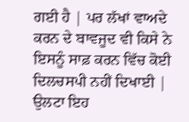ਗਈ ਹੈ | ਪਰ ਲੱਖਾਂ ਵਾਅਦੇ ਕਰਨ ਦੇ ਬਾਵਜੂਦ ਵੀ ਕਿਸੇ ਨੇ ਇਸਨੂੰ ਸਾਫ਼ ਕਰਨ ਵਿੱਚ ਕੋਈ ਦਿਲਚਸਪੀ ਨਹੀਂ ਦਿਖਾਈ | ਉਲਟਾ ਇਹ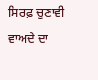ਸਿਰਫ਼ ਚੁਣਾਵੀ ਵਾਅਦੇ ਦਾ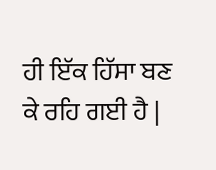ਹੀ ਇੱਕ ਹਿੱਸਾ ਬਣ ਕੇ ਰਹਿ ਗਈ ਹੈ |